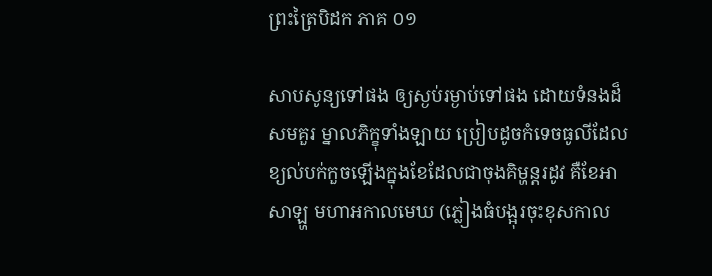ព្រះត្រៃបិដក ភាគ ០១

សាបសូន្យទៅផង ឲ្យស្ងប់រម្ងាប់ទៅផង ដោយទំនងដ៏សមគួរ ម្នាលភិក្ខុទាំងឡាយ ប្រៀបដូចកំទេចធូលីដែលខ្យល់បក់កួចឡើងក្នុងខែដែលជាចុងគិម្ហន្តរដូវ គឺខែអាសាឡ្ហ មហាអកាលមេឃ (ភ្លៀងធំបង្អុរចុះខុសកាល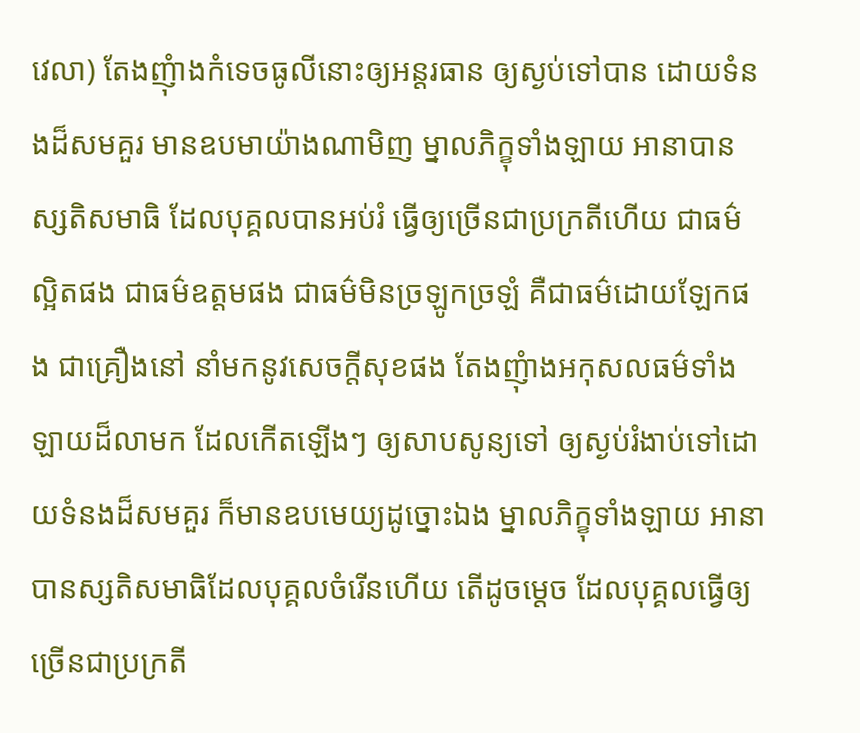វេលា) តែងញុំាងកំទេចធូលីនោះឲ្យអន្តរធាន ឲ្យស្ងប់ទៅបាន ដោយទំនងដ៏សមគួរ មានឧបមាយ៉ាងណាមិញ ម្នាលភិក្ខុទាំងឡាយ អានាបានស្សតិសមាធិ ដែលបុគ្គលបានអប់រំ ធ្វើឲ្យច្រើនជាប្រក្រតីហើយ ជាធម៌ល្អិតផង ជាធម៌ឧត្តមផង ជាធម៌មិនច្រឡូកច្រឡំ គឺជាធម៌ដោយឡែកផង ជាគ្រឿងនៅ នាំមកនូវសេចក្តីសុខផង តែងញុំាងអកុសលធម៌ទាំងឡាយដ៏លាមក ដែលកើតឡើងៗ ឲ្យសាបសូន្យទៅ ឲ្យស្ងប់រំងាប់ទៅដោយទំនងដ៏សមគួរ ក៏មានឧបមេយ្យដូច្នោះឯង ម្នាលភិក្ខុទាំងឡាយ អានាបានស្សតិសមាធិដែលបុគ្គលចំរើនហើយ តើដូចម្តេច ដែលបុគ្គលធ្វើឲ្យច្រើនជាប្រក្រតី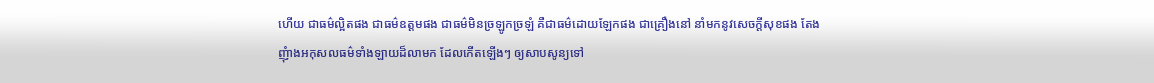ហើយ ជាធម៌ល្អិតផង ជាធម៌ឧត្តមផង ជាធម៌មិនច្រឡូកច្រឡំ គឺជាធម៌ដោយឡែកផង ជាគ្រឿងនៅ នាំមកនូវសេចក្តីសុខផង តែងញុំាងអកុសលធម៌ទាំងឡាយដ៏លាមក ដែលកើតឡើងៗ ឲ្យសាបសូន្យទៅ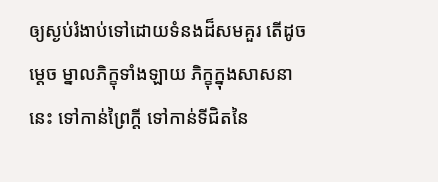ឲ្យស្ងប់រំងាប់ទៅដោយទំនងដ៏សមគួរ តើដូចម្តេច ម្នាលភិក្ខុទាំងឡាយ ភិក្ខុក្នុងសាសនានេះ ទៅកាន់ព្រៃក្តី ទៅកាន់ទីជិតនៃ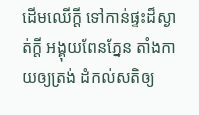ដើមឈើក្តី ទៅកាន់ផ្ទះដ៏ស្ងាត់ក្តី អង្គុយពែនភ្នែន តាំងកាយឲ្យត្រង់ ដំកល់សតិឲ្យ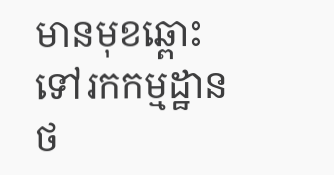មានមុខឆ្ពោះទៅរកកម្មដ្ឋាន
ថ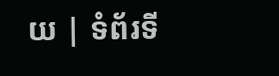យ | ទំព័រទី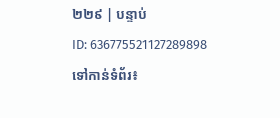២២៩ | បន្ទាប់
ID: 636775521127289898
ទៅកាន់ទំព័រ៖